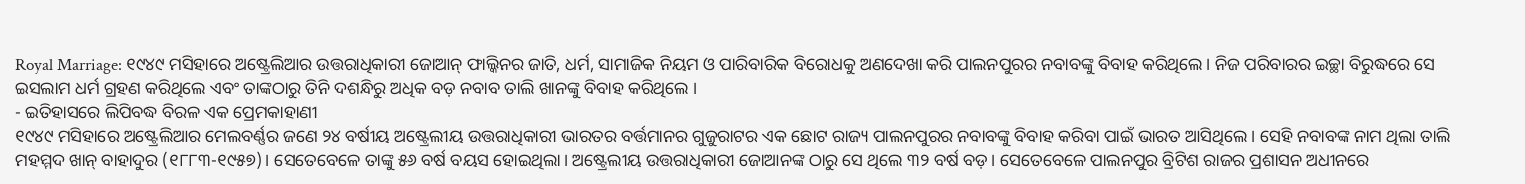Royal Marriage: ୧୯୪୯ ମସିହାରେ ଅଷ୍ଟ୍ରେଲିଆର ଉତ୍ତରାଧିକାରୀ ଜୋଆନ୍ ଫାଲ୍କିନର ଜାତି, ଧର୍ମ, ସାମାଜିକ ନିୟମ ଓ ପାରିବାରିକ ବିରୋଧକୁ ଅଣଦେଖା କରି ପାଲନପୁରର ନବାବଙ୍କୁ ବିବାହ କରିଥିଲେ। ନିଜ ପରିବାରର ଇଚ୍ଛା ବିରୁଦ୍ଧରେ ସେ ଇସଲାମ ଧର୍ମ ଗ୍ରହଣ କରିଥିଲେ ଏବଂ ତାଙ୍କଠାରୁ ତିନି ଦଶନ୍ଧିରୁ ଅଧିକ ବଡ଼ ନବାବ ତାଲି ଖାନଙ୍କୁ ବିବାହ କରିଥିଲେ ।
- ଇତିହାସରେ ଲିପିବଦ୍ଧ ବିରଳ ଏକ ପ୍ରେମକାହାଣୀ
୧୯୪୯ ମସିହାରେ ଅଷ୍ଟ୍ରେଲିଆର ମେଲବର୍ଣ୍ଣର ଜଣେ ୨୪ ବର୍ଷୀୟ ଅଷ୍ଟ୍ରେଲୀୟ ଉତ୍ତରାଧିକାରୀ ଭାରତର ବର୍ତ୍ତମାନର ଗୁଜୁରାଟର ଏକ ଛୋଟ ରାଜ୍ୟ ପାଲନପୁରର ନବାବଙ୍କୁ ବିବାହ କରିବା ପାଇଁ ଭାରତ ଆସିଥିଲେ । ସେହି ନବାବଙ୍କ ନାମ ଥିଲା ତାଲି ମହମ୍ମଦ ଖାନ୍ ବାହାଦୁର (୧୮୮୩-୧୯୫୭)। ସେତେବେଳେ ତାଙ୍କୁ ୫୬ ବର୍ଷ ବୟସ ହୋଇଥିଲା। ଅଷ୍ଟ୍ରେଲୀୟ ଉତ୍ତରାଧିକାରୀ ଜୋଆନଙ୍କ ଠାରୁ ସେ ଥିଲେ ୩୨ ବର୍ଷ ବଡ଼। ସେତେବେଳେ ପାଲନପୁର ବ୍ରିଟିଶ ରାଜର ପ୍ରଶାସନ ଅଧୀନରେ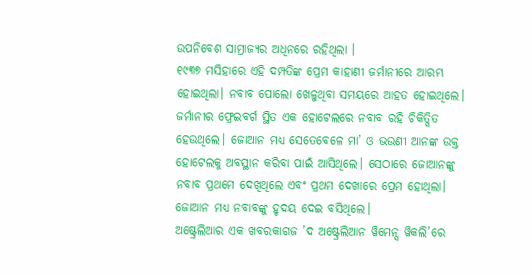ଉପନିବେଶ ସାମ୍ରାଜ୍ୟର ଅଧିନରେ ରହିଥିଲା ।
୧୯୩୭ ମସିହାରେ ଏହି ଦମ୍ପତିଙ୍କ ପ୍ରେମ କାହାଣୀ ଜର୍ମାନୀରେ ଆରମ୍ଭ ହୋଇଥିଲା। ନବାବ ପୋଲୋ ଖେଳୁଥିବା ସମୟରେ ଆହତ ହୋଇଥିଲେ। ଜର୍ମାନୀର ଫ୍ରେଇବର୍ଗ ସ୍ଥିତ ଏକ ହୋଟେଲରେ ନବାବ ରହି ଚିକିତ୍ସିତ ହେଉଥିଲେ। ଜୋଆନ ମଧ୍ୟ ସେତେବେଳେ ମା’ ଓ ଭଉଣୀ ଆନଙ୍କ ଉକ୍ତ ହୋଟେଲକୁ ଅବସ୍ଥାନ କରିବା ପାଇଁ ଆସିଥିଲେ। ସେଠାରେ ଜୋଆନଙ୍କୁ ନବାବ ପ୍ରଥମେ ଦେଖିଥିଲେ ଏବଂ ପ୍ରଥମ ଦେଖାରେ ପ୍ରେମ ହୋଥିଲା। ଜୋଆନ ମଧ୍ୟ ନବାବଙ୍କୁ ହୃଦୟ ଦେଇ ବସିଥିଲେ।
ଅଷ୍ଟ୍ରେଲିଆର ଏକ ଖବରକାଗଜ ’ଦ ଅଷ୍ଟ୍ରେଲିଆନ ୱିମେନ୍ସ ୱିକଲି’ରେ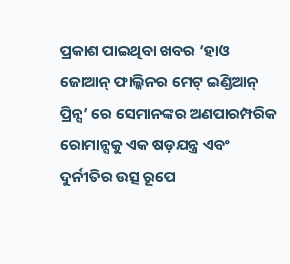ପ୍ରକାଶ ପାଇଥିବା ଖବର ‘ହାଓ ଜୋଆନ୍ ଫାଲ୍କିନର ମେଟ୍ ଇଣ୍ଡିଆନ୍ ପ୍ରିନ୍ସ’ ରେ ସେମାନଙ୍କର ଅଣପାରମ୍ପରିକ ରୋମାନ୍ସକୁ ଏକ ଷଡ଼ଯନ୍ତ୍ର ଏବଂ ଦୁର୍ନୀତିର ଉତ୍ସ ରୂପେ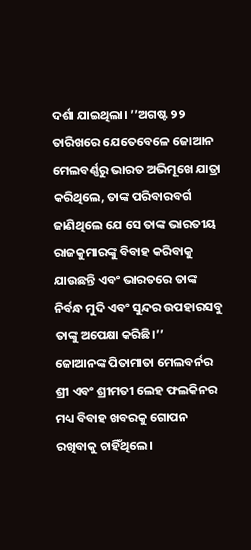ଦର୍ଶା ଯାଇଥିଲା। ’’ଅଗଷ୍ଟ ୨୨ ତାରିଖରେ ଯେତେବେଳେ ଜୋଆନ ମେଲବର୍ଣ୍ଣରୁ ଭାରତ ଅଭିମୂଖେ ଯାତ୍ରା କରିଥିଲେ, ତାଙ୍କ ପରିବାରବର୍ଗ ଜାଣିଥିଲେ ଯେ ସେ ତାଙ୍କ ଭାରତୀୟ ରାଜକୁମାରଙ୍କୁ ବିବାହ କରିବାକୁ ଯାଉଛନ୍ତି ଏବଂ ଭାରତରେ ତାଙ୍କ ନିର୍ବନ୍ଧ ମୁଦି ଏବଂ ସୁନ୍ଦର ଉପହାରସବୁ ତାଙ୍କୁ ଅପେକ୍ଷା କରିଛି।’’
ଜୋଆନଙ୍କ ପିତାମାତା ମେଲବର୍ନର ଶ୍ରୀ ଏବଂ ଶ୍ରୀମତୀ ଲେହ ଫଲକିନର ମଧ୍ୟ ବିବାହ ଖବରକୁ ଗୋପନ ରଖିବାକୁ ଚାହିଁଥିଲେ।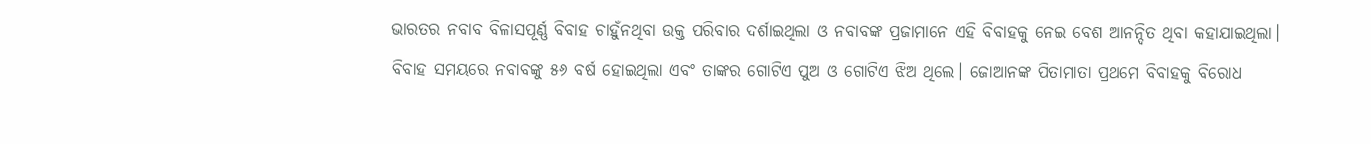ଭାରତର ନବାବ ବିଳାସପୂର୍ଣ୍ଣ ବିବାହ ଚାହୁଁନଥିବା ଉକ୍ତ ପରିବାର ଦର୍ଶାଇଥିଲା ଓ ନବାବଙ୍କ ପ୍ରଜାମାନେ ଏହି ବିବାହକୁ ନେଇ ବେଶ ଆନନ୍ଦିତ ଥିବା କହାଯାଇଥିଲା।
ବିବାହ ସମୟରେ ନବାବଙ୍କୁ ୫୬ ବର୍ଷ ହୋଇଥିଲା ଏବଂ ତାଙ୍କର ଗୋଟିଏ ପୁଅ ଓ ଗୋଟିଏ ଝିଅ ଥିଲେ। ଜୋଆନଙ୍କ ପିତାମାତା ପ୍ରଥମେ ବିବାହକୁ ବିରୋଧ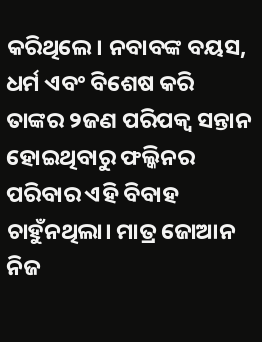କରିଥିଲେ। ନବାବଙ୍କ ବୟସ, ଧର୍ମ ଏବଂ ବିଶେଷ କରି ତାଙ୍କର ୨ଜଣ ପରିପକ୍ୱ ସନ୍ତାନ ହୋଇଥିବାରୁ ଫଲ୍କିନର ପରିବାର ଏହି ବିବାହ ଚାହୁଁନଥିଲା। ମାତ୍ର ଜୋଆନ ନିଜ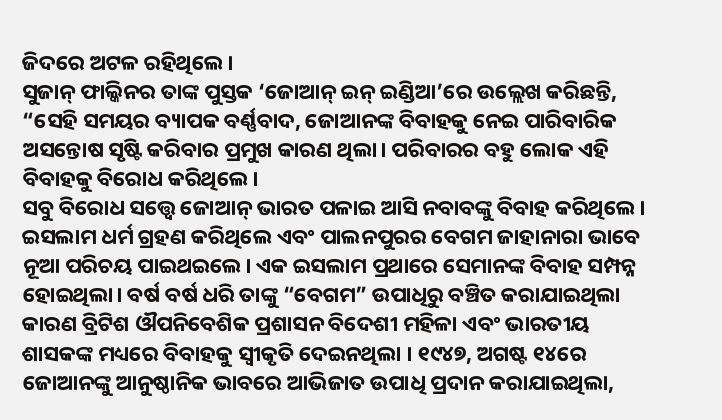ଜିଦରେ ଅଟଳ ରହିଥିଲେ।
ସୁଜାନ୍ ଫାଲ୍କିନର ତାଙ୍କ ପୁସ୍ତକ ‘ଜୋଆନ୍ ଇନ୍ ଇଣ୍ଡିଆ’ରେ ଉଲ୍ଲେଖ କରିଛନ୍ତି, “ସେହି ସମୟର ବ୍ୟାପକ ବର୍ଣ୍ଣବାଦ, ଜୋଆନଙ୍କ ବିବାହକୁ ନେଇ ପାରିବାରିକ ଅସନ୍ତୋଷ ସୃଷ୍ଟି କରିବାର ପ୍ରମୁଖ କାରଣ ଥିଲା। ପରିବାରର ବହୁ ଲୋକ ଏହି ବିବାହକୁ ବିରୋଧ କରିଥିଲେ।
ସବୁ ବିରୋଧ ସତ୍ତ୍ୱେ ଜୋଆନ୍ ଭାରତ ପଳାଇ ଆସି ନବାବଙ୍କୁ ବିବାହ କରିଥିଲେ। ଇସଲାମ ଧର୍ମ ଗ୍ରହଣ କରିଥିଲେ ଏବଂ ପାଲନପୁରର ବେଗମ ଜାହାନାରା ଭାବେ ନୂଆ ପରିଚୟ ପାଇଥଇଲେ। ଏକ ଇସଲାମ ପ୍ରଥାରେ ସେମାନଙ୍କ ବିବାହ ସମ୍ପନ୍ନ ହୋଇଥିଲା। ବର୍ଷ ବର୍ଷ ଧରି ତାଙ୍କୁ “ବେଗମ” ଉପାଧିରୁ ବଞ୍ଚିତ କରାଯାଇଥିଲା କାରଣ ବ୍ରିଟିଶ ଔପନିବେଶିକ ପ୍ରଶାସନ ବିଦେଶୀ ମହିଳା ଏବଂ ଭାରତୀୟ ଶାସକଙ୍କ ମଧ୍ୟରେ ବିବାହକୁ ସ୍ୱୀକୃତି ଦେଇନଥିଲା । ୧୯୪୭, ଅଗଷ୍ଟ ୧୪ରେ ଜୋଆନଙ୍କୁ ଆନୁଷ୍ଠାନିକ ଭାବରେ ଆଭିଜାତ ଉପାଧି ପ୍ରଦାନ କରାଯାଇଥିଲା,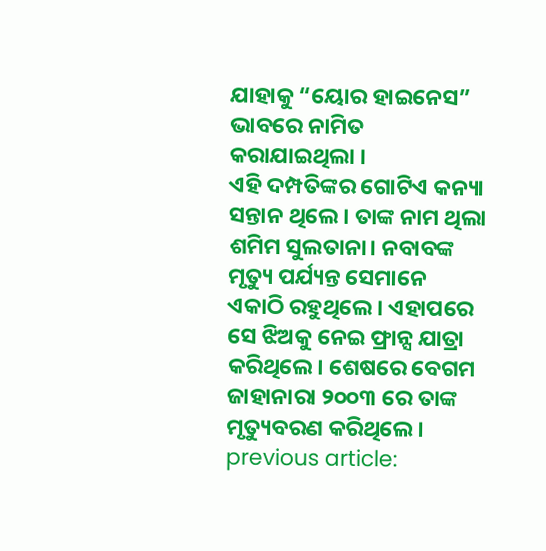ଯାହାକୁ “ୟୋର ହାଇନେସ” ଭାବରେ ନାମିତ କରାଯାଇଥିଲା ।
ଏହି ଦମ୍ପତିଙ୍କର ଗୋଟିଏ କନ୍ୟା ସନ୍ତାନ ଥିଲେ। ତାଙ୍କ ନାମ ଥିଲା ଶମିମ ସୁଲତାନା। ନବାବଙ୍କ ମୃତ୍ୟୁ ପର୍ଯ୍ୟନ୍ତ ସେମାନେ ଏକାଠି ରହୁଥିଲେ। ଏହାପରେ ସେ ଝିଅକୁ ନେଇ ଫ୍ରାନ୍ସ ଯାତ୍ରା କରିଥିଲେ। ଶେଷରେ ବେଗମ ଜାହାନାରା ୨୦୦୩ ରେ ତାଙ୍କ ମୃତ୍ୟୁବରଣ କରିଥିଲେ।
previous article: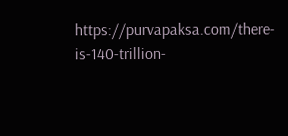https://purvapaksa.com/there-is-140-trillion-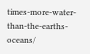times-more-water-than-the-earths-oceans/